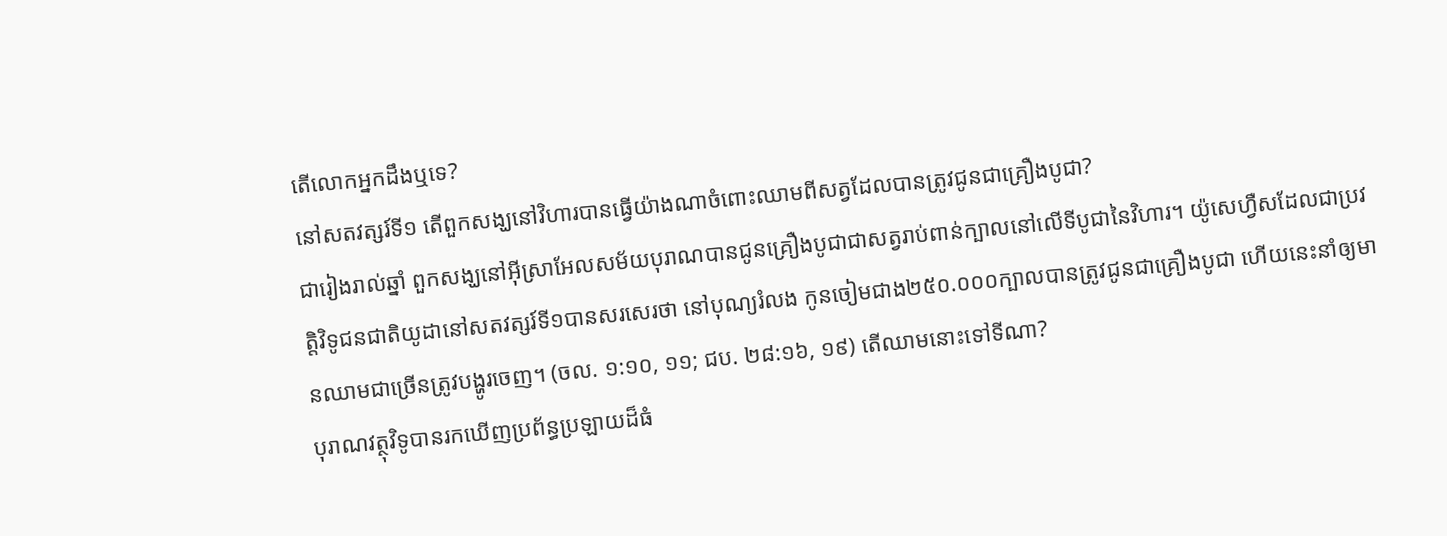តើលោកអ្នកដឹងឬទេ?
នៅសតវត្សរ៍ទី១ តើពួកសង្ឃនៅវិហារបានធ្វើយ៉ាងណាចំពោះឈាមពីសត្វដែលបានត្រូវជូនជាគ្រឿងបូជា?
ជារៀងរាល់ឆ្នាំ ពួកសង្ឃនៅអ៊ីស្រាអែលសម័យបុរាណបានជូនគ្រឿងបូជាជាសត្វរាប់ពាន់ក្បាលនៅលើទីបូជានៃវិហារ។ យ៉ូសេហ្វឺសដែលជាប្រវត្តិវិទូជនជាតិយូដានៅសតវត្សរ៍ទី១បានសរសេរថា នៅបុណ្យរំលង កូនចៀមជាង២៥០.០០០ក្បាលបានត្រូវជូនជាគ្រឿងបូជា ហើយនេះនាំឲ្យមានឈាមជាច្រើនត្រូវបង្ហូរចេញ។ (ចល. ១:១០, ១១; ជប. ២៨:១៦, ១៩) តើឈាមនោះទៅទីណា?
បុរាណវត្ថុវិទូបានរកឃើញប្រព័ន្ធប្រឡាយដ៏ធំ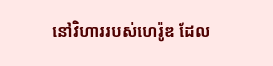នៅវិហាររបស់ហេរ៉ូឌ ដែល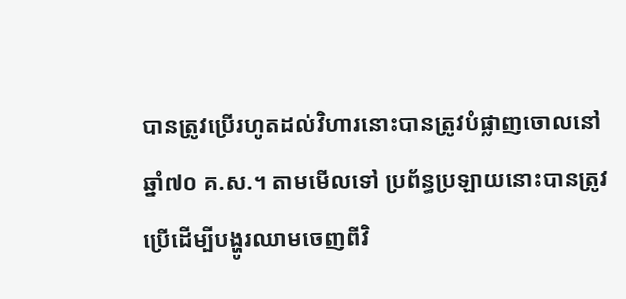បានត្រូវប្រើរហូតដល់វិហារនោះបានត្រូវបំផ្លាញចោលនៅឆ្នាំ៧០ គ.ស.។ តាមមើលទៅ ប្រព័ន្ធប្រឡាយនោះបានត្រូវប្រើដើម្បីបង្ហូរឈាមចេញពីវិ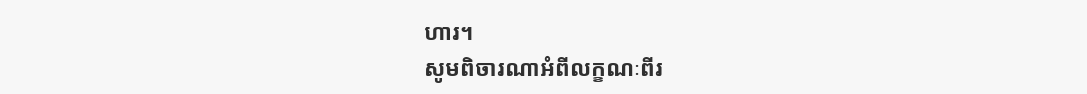ហារ។
សូមពិចារណាអំពីលក្ខណៈពីរ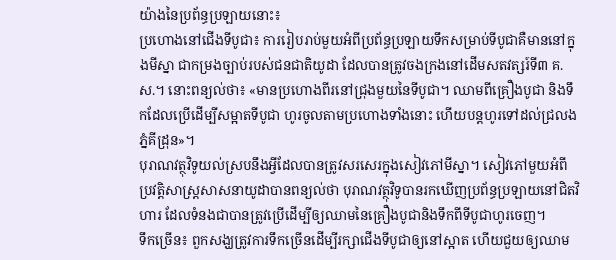យ៉ាងនៃប្រព័ន្ធប្រឡាយនោះ៖
ប្រហោងនៅជើងទីបូជា៖ ការរៀបរាប់មួយអំពីប្រព័ន្ធប្រឡាយទឹកសម្រាប់ទីបូជាគឺមាននៅក្នុងមីស្នា ជាកម្រងច្បាប់របស់ជនជាតិយូដា ដែលបានត្រូវចងក្រងនៅដើមសតវត្សរ៍ទី៣ គ.ស.។ នោះពន្យល់ថា៖ «មានប្រហោងពីរនៅជ្រុងមួយនៃទីបូជា។ ឈាមពីគ្រឿងបូជា និងទឹកដែលប្រើដើម្បីសម្អាតទីបូជា ហូរចូលតាមប្រហោងទាំងនោះ ហើយបន្តហូរទៅដល់ជ្រលងភ្នំគីដ្រុន»។
បុរាណវត្ថុវិទូយល់ស្របនឹងអ្វីដែលបានត្រូវសរសេរក្នុងសៀវភៅមីស្នា។ សៀវភៅមួយអំពីប្រវត្តិសាស្ត្រសាសនាយូដាបានពន្យល់ថា បុរាណវត្ថុវិទូបានរកឃើញប្រព័ន្ធប្រឡាយនៅជិតវិហារ ដែលទំនងជាបានត្រូវប្រើដើម្បីឲ្យឈាមនៃគ្រឿងបូជានិងទឹកពីទីបូជាហូរចេញ។
ទឹកច្រើន៖ ពួកសង្ឃត្រូវការទឹកច្រើនដើម្បីរក្សាជើងទីបូជាឲ្យនៅស្អាត ហើយជួយឲ្យឈាម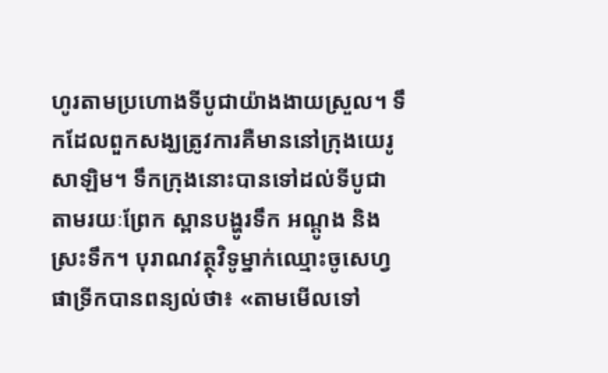ហូរតាមប្រហោងទីបូជាយ៉ាងងាយស្រួល។ ទឹកដែលពួកសង្ឃត្រូវការគឺមាននៅក្រុងយេរូសាឡិម។ ទឹកក្រុងនោះបានទៅដល់ទីបូជាតាមរយៈព្រែក ស្ពានបង្ហូរទឹក អណ្ដូង និងស្រះទឹក។ បុរាណវត្ថុវិទូម្នាក់ឈ្មោះចូសេហ្វ ផាទ្រីកបានពន្យល់ថា៖ «តាមមើលទៅ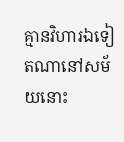គ្មានវិហារឯទៀតណានៅសម័យនោះ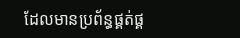ដែលមានប្រព័ន្ធផ្គត់ផ្គ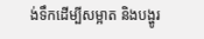ង់ទឹកដើម្បីសម្អាត និងបង្ហូរ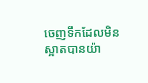ចេញទឹកដែលមិនស្អាតបានយ៉ា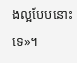ងល្អបែបនោះទេ»។